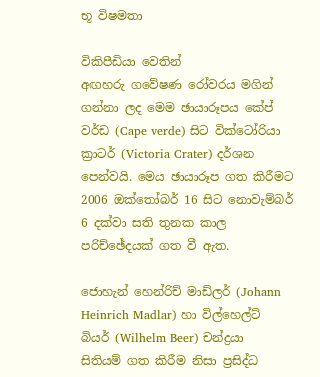භූ විෂමතා

විකිපීඩියා වෙතින්
අඟහරු ගවේෂණ රෝවරය මගින් ගන්නා ලද මෙම ඡායාරූපය කේප් වර්ඩ (Cape verde) සිට වික්ටෝරියා ක්‍රාටර් (Victoria Crater) දර්ශන පෙන්වයි. මෙය ඡායාරූප ගත කිරීමට 2006 ඔක්තෝබර් 16 සිට නොවැම්බර් 6 දක්වා සති තුනක කාල පරිච්ඡේදයක් ගත වී ඇත.

ජොහැන් හෙන්රිච් මාඩ්ලර් (Johann Heinrich Madlar) හා විල්හෙල්ට් බියර් (Wilhelm Beer) චන්ද්‍රයා සිතියම් ගත කිරීම නිසා ප්‍රසිද්ධ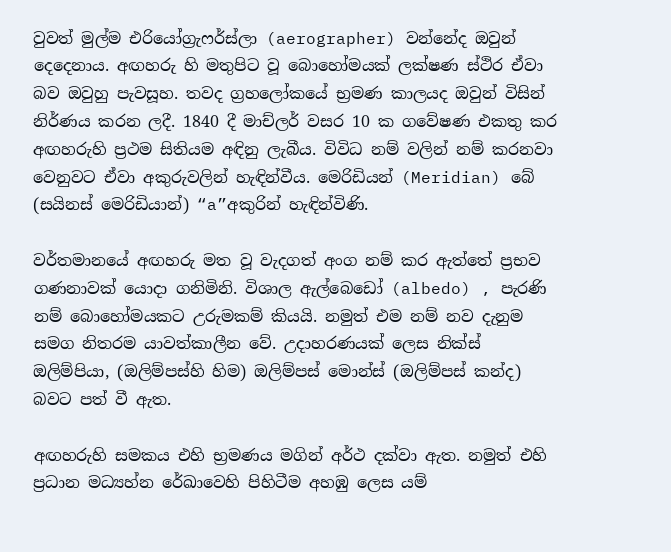වුවත් මුල්ම එරියෝග්‍රැෆර්ස්ලා (aerographer) වන්නේද ඔවුන් දෙදෙනාය. අඟහරු හි මතුපිට වූ බොහෝමයක් ලක්ෂණ ස්ථිර ඒවා බව ඔවුහු පැවසූහ. තවද ග්‍රහලෝකයේ භ්‍රමණ කාලයද ඔවුන් විසින් නිර්ණය කරන ලදී. 1840 දී මාච්ලර් වසර 10 ක ගවේෂණ එකතු කර අඟහරුහි ප්‍රථම සිතියම අඳිනු ලැබීය. විවිධ නම් වලින් නම් කරනවා වෙනුවට ඒවා අකුරුවලින් හැඳින්වීය. මෙරිඩියන් (Meridian) බේ (සයිනස් මෙරිඩියාන්) “a”අකුරින් හැඳින්විණි.

වර්තමානයේ අඟහරු මත වූ වැදගත් අංග නම් කර ඇත්තේ ප්‍රභව ගණනාවක් යොදා ගනිමිනි. විශාල ඇල්බෙඩෝ (albedo) , පැරණි නම් බොහෝමයකට උරුමකම් කියයි. නමුත් එම නම් නව දැනුම සමග නිතරම යාවත්කාලීන වේ. උදාහරණයක් ලෙස නික්ස් ඔලිම්පියා, (ඔලිම්පස්හි හිම) ඔලිම්පස් මොන්ස් (ඔලිම්පස් කන්ද) බවට පත් වී ඇත.

අඟහරුහි සමකය එහි භ්‍රමණය මගින් අර්ථ දක්වා ඇත. නමුත් එහි ප්‍රධාන මධ්‍යහ්න රේඛාවෙහි පිහිටීම අහඹු ලෙස යම්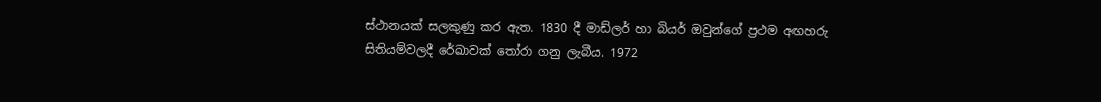ස්ථානයක් සලකුණු කර ඇත. 1830 දී මාඩ්ලර් හා බියර් ඔවුන්ගේ ප්‍රථම අඟහරු සිතියම්වලදී රේඛාවක් තෝරා ගනු ලැබීය. 1972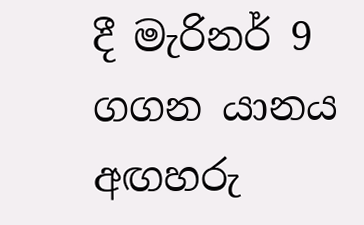දී මැරිනර් 9 ගගන යානය අඟහරු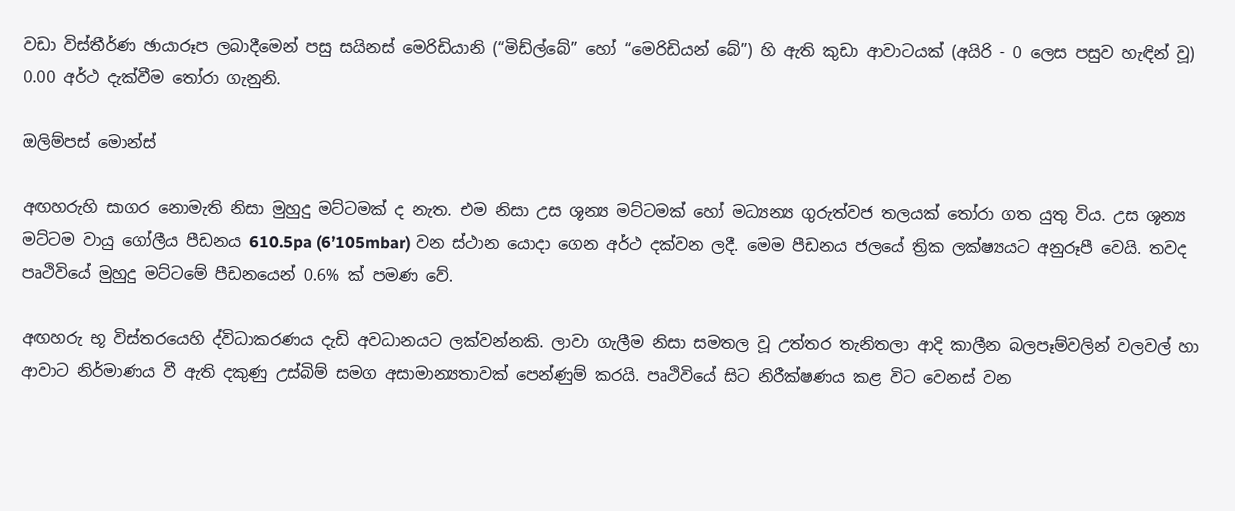වඩා විස්තීර්ණ ඡායාරූප ලබාදීමෙන් පසු සයිනස් මෙරිඩියානි (“මිඩ්ල්බේ” හෝ “මෙරිඩියන් බේ”) හි ඇති කුඩා ආවාටයක් (අයිරි - 0 ලෙස පසුව හැඳින් වූ) 0.00 අර්ථ දැක්වීම තෝරා ගැනුනි.

ඔලිම්පස් මොන්ස්

අඟහරුහි සාගර නොමැති නිසා මුහුදු මට්ටමක් ද නැත. එම නිසා උස ශූන්‍ය මට්ටමක් හෝ මධ්‍යන්‍ය ගුරුත්වජ තලයක් තෝරා ගත යුතු විය. උස ශූන්‍ය මට්ටම වායු ගෝලීය පීඩනය 610.5pa (6’105mbar) වන ස්ථාන යොදා ගෙන අර්ථ දක්වන ලදී. මෙම පීඩනය ජලයේ ත්‍රික ලක්ෂ්‍යයට අනුරූපී වෙයි. තවද පෘථිවියේ මුහුදු මට්ටමේ පීඩනයෙන් 0.6% ක් පමණ වේ.

අඟහරු භූ විස්තරයෙහි ද්විධාකරණය දැඩි අවධානයට ලක්වන්නකි. ලාවා ගැලීම නිසා සමතල වූ උත්තර තැනිතලා ආදි කාලීන බලපෑම්වලින් වලවල් හා ආවාට නිර්මාණය වී ඇති දකුණු උස්බිම් සමග අසාමාන්‍යතාවක් පෙන්ණුම් කරයි. පෘථිවියේ සිට නිරීක්ෂණය කළ විට වෙනස් වන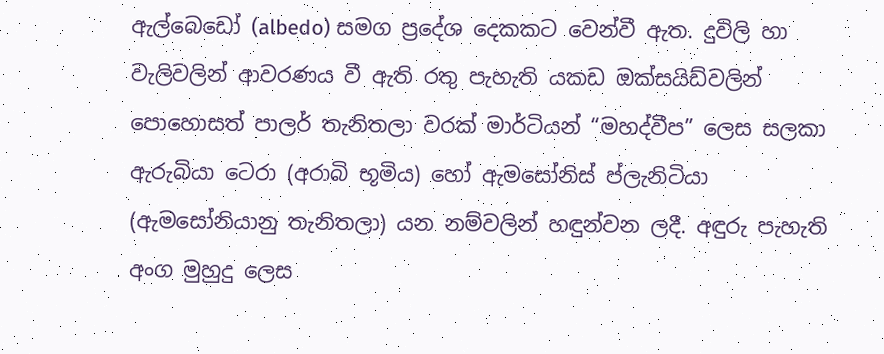ඇල්බෙඩෝ (albedo) සමග ප්‍රදේශ දෙකකට වෙන්වී ඇත. දුවිලි හා වැලිවලින් ආවරණය වී ඇති රතු පැහැති යකඩ ඔක්සයිඩ්වලින් පොහොසත් පාලර් තැනිතලා වරක් මාර්ටියන් “මහද්වීප” ලෙස සලකා ඇරුබියා ටෙරා (අරාබි භූමිය) හෝ ඇමසෝනිස් ප්ලැනිටියා (ඇමසෝනියානු තැනිතලා) යන නම්වලින් හඳුන්වන ලදී. අඳුරු පැහැති අංග මුහුදු ලෙස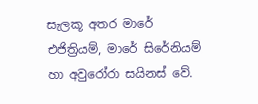සැලකූ අතර මාරේ එජිත්‍රියම්, මාරේ සිරේනියම් හා අවුරෝරා සයිනස් වේ.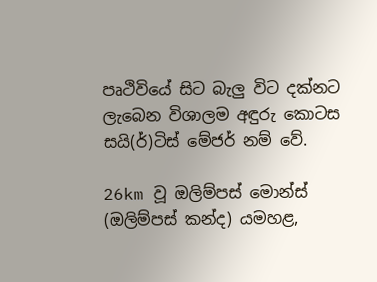පෘථිවියේ සිට බැලු විට දක්නට ලැබෙන විශාලම අඳුරු කොටස සයි(ර්)ටිස් මේජර් නම් වේ.

26km වූ ඔලිම්පස් මොන්ස් (ඔලිම්පස් කන්ද) යමහළ,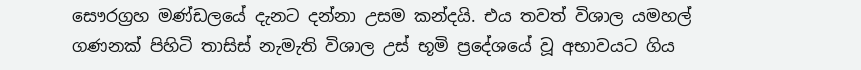සෞරග්‍රහ මණ්ඩලයේ දැනට දන්නා උසම කන්දයි. එය තවත් විශාල යමහල් ගණනක් පිහිටි තාසිස් නැමැති විශාල උස් භූමි ප්‍රදේශයේ වූ අභාවයට ගිය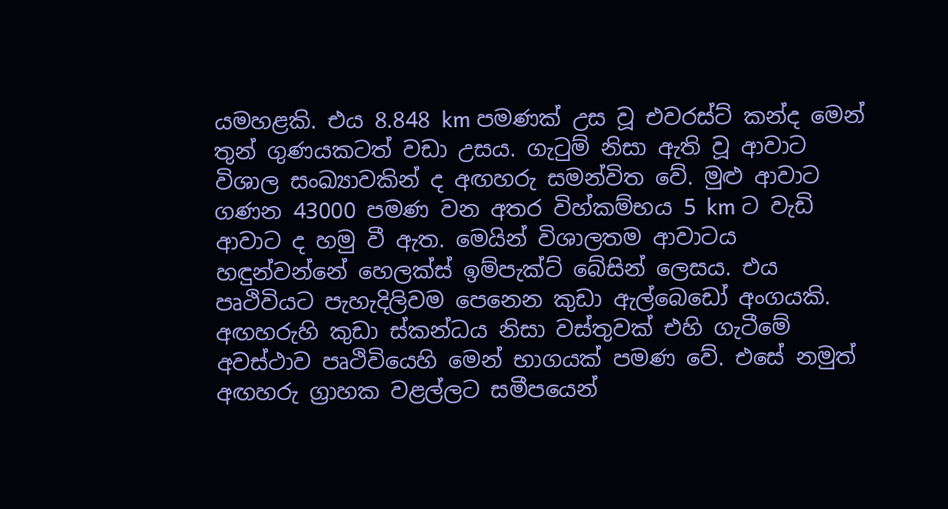යමහළකි. එය 8.848 km පමණක් උස වූ එවරස්ට් කන්ද මෙන් තුන් ගුණයකටත් වඩා උසය. ගැටුම් නිසා ඇති වූ ආවාට විශාල සංඛ්‍යාවකින් ද අඟහරු සමන්විත වේ. මුළු ආවාට ගණන 43000 පමණ වන අතර විහ්කම්භය 5 km ට වැඩි ආවාට ද හමු වී ඇත. මෙයින් විශාලතම ආවාටය හඳුන්වන්නේ හෙලක්ස් ඉම්පැක්ට් බේසින් ලෙසය. එය පෘථිවියට පැහැදිලිවම පෙනෙන කුඩා ඇල්බෙඩෝ අංගයකි. අඟහරුහි කුඩා ස්කන්ධය නිසා වස්තුවක් එහි ගැටීමේ අවස්ථාව පෘථිවියෙහි මෙන් භාගයක් පමණ වේ. එසේ නමුත් අඟහරු ග්‍රාහක වළල්ලට සමීපයෙන්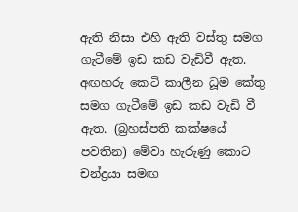ඇති නිසා එහි ඇති වස්තු සමග ගැටීමේ ඉඩ කඩ වැඩිවී ඇත. අඟහරු කෙටි කාලීන ධූම කේතු සමග ගැටීමේ ඉඩ කඩ වැඩි වී ඇත. (බ්‍රහස්පති කක්ෂයේ පවතින) මේවා හැරුණු කොට චන්ද්‍රයා සමඟ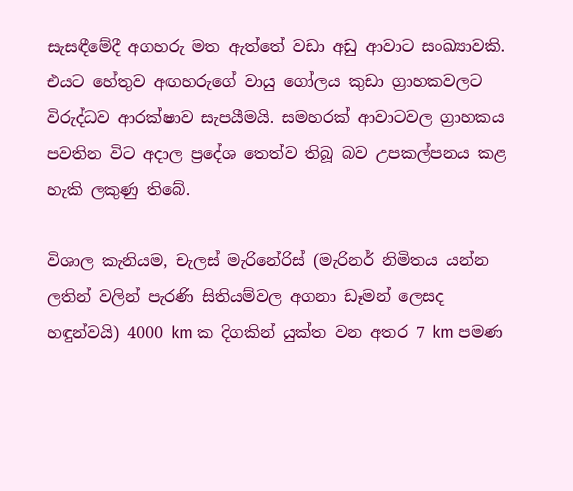සැසඳීමේදී අගහරු මත ඇත්තේ වඩා අඩු ආවාට සංඛ්‍යාවකි. එයට හේතුව අඟහරුගේ වායු ගෝලය කුඩා ග්‍රාහකවලට විරුද්ධව ආරක්ෂාව සැපයීමයි. සමහරක් ආවාටවල ග්‍රාහකය පවතින විට අදාල ප්‍රදේශ තෙත්ව තිබූ බව උපකල්පනය කළ හැකි ලකුණු තිබේ.

විශාල කැනියම, චැලස් මැරිනේරිස් (මැරිනර් නිමිතය යන්න ලතින් වලින් පැරණි සිතියම්වල අගනා ඩෑමන් ලෙසද හඳුන්වයි) 4000 km ක දිගකින් යුක්ත වන අතර 7 km පමණ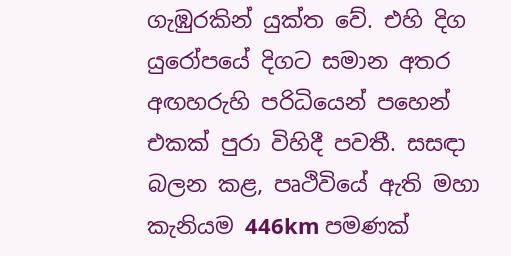ගැඹුරකින් යුක්ත වේ. එහි දිග යුරෝපයේ දිගට සමාන අතර අඟහරුහි පරිධියෙන් පහෙන් එකක් පුරා විහිදී පවතී. සසඳා බලන කළ, පෘථිවියේ ඇති මහා කැනියම 446km පමණක්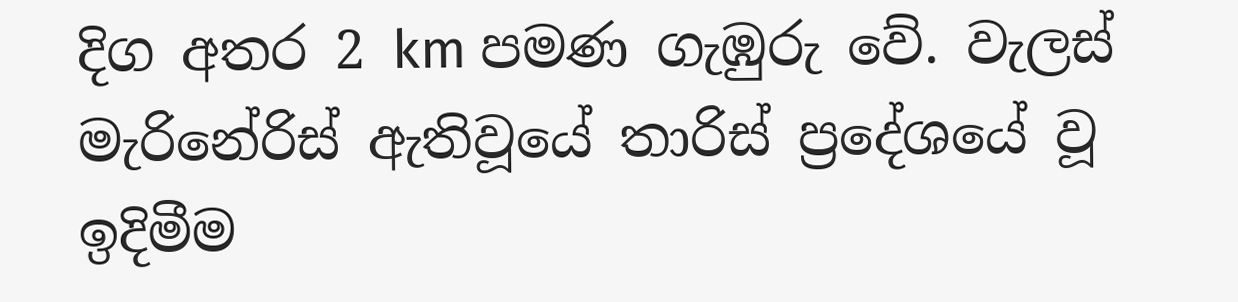දිග අතර 2 km පමණ ගැඹුරු වේ. වැලස් මැරිනේරිස් ඇතිවූයේ තාරිස් ප්‍රදේශයේ වූ ඉදිමීම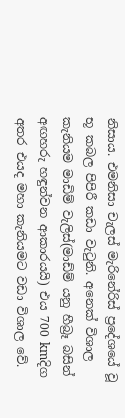නිසාය. එමනිසා චැලස් මැරිනේරිස් ප්‍රදේශයේ වූ භූ කබල පිපිරී කඩා වැටුනි. අනෙක් විශාල කැනියම මාඩිම් වැලිස්(මාඩ්ම් යනු හීබ්‍රෑ බසින් අඟහරු හඳුන්වන ආකාරයයි) එය 700 kmදිග අතර එයද මහා කැනියමට වඩා විශාල වේ.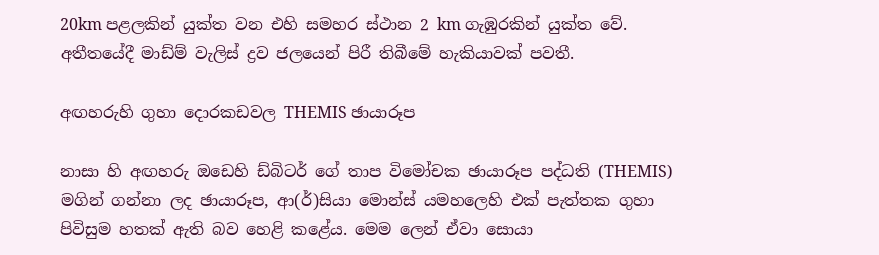20km පළලකින් යුක්ත වන එහි සමහර ස්ථාන 2 km ගැඹුරකින් යුක්ත වේ. අතීතයේදී මාඩ්ම් වැලිස් ද්‍රව ජලයෙන් පිරී තිබීමේ හැකියාවක් පවතී.

අඟහරුහි ගුහා දොරකඩවල THEMIS ඡායාරූප

නාසා හි අඟහරු ඔඩෙහි ඩ්බිටර් ගේ තාප විමෝචක ඡායාරූප පද්ධති (THEMIS) මගින් ගන්නා ලද ඡායාරූප, ආ(ර්)සියා මොන්ස් යමහලෙහි එක් පැත්තක ගුහා පිවිසුම හතක් ඇති බව හෙළි කළේය. මෙම ලෙන් ඒවා සොයා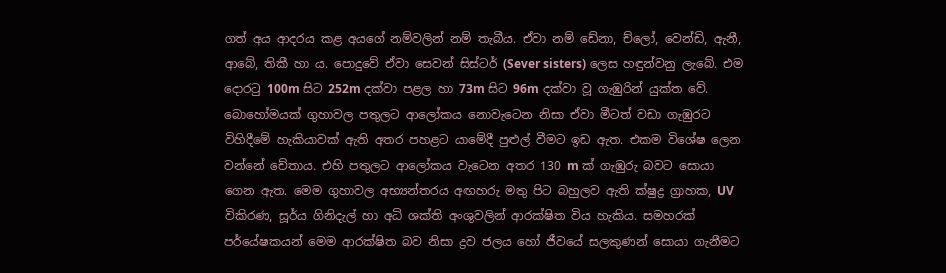ගත් අය ආදරය කළ අයගේ නම්වලින් නම් තැබීය. ඒවා නම් ඩේනා, ච්ලෝ, වෙන්ඩි, ඇනී, ආබේ, තිකී හා ය. පොදුවේ ඒවා සෙවන් සිස්ටර් (Sever sisters) ලෙස හඳුන්වනු ලැබේ. එම දොරටු 100m සිට 252m දක්වා පළල හා 73m සිට 96m දක්වා වූ ගැඹුරින් යුක්ත වේ. බොහෝමයක් ගුහාවල පතුලට ආලෝකය නොවැටෙන නිසා ඒවා මීටත් වඩා ගැඹුරට විහිදීමේ හැකියාවක් ඇති අතර පහළට යාමේදී පුළුල් වීමට ඉඩ ඇත. එකම විශේෂ ලෙන වන්නේ චේතාය. එහි පතුලට ආලෝකය වැටෙන අතර 130 m ක් ගැඹුරු බවට සොයා ගෙන ඇත. මෙම ගුහාවල අභ්‍යන්තරය අඟහරු මතු පිට බහුලව ඇති ක්ෂුද්‍ර ග්‍රාහක, UV විකිරණ, සූර්ය ගිනිදැල් හා අධි ශක්ති අංශුවලින් ආරක්ෂිත විය හැකිය. සමහරක් පර්යේෂකයන් මෙම ආරක්ෂිත බව නිසා ද්‍රව ජලය හෝ ජීවයේ සලකුණන් සොයා ගැනීමට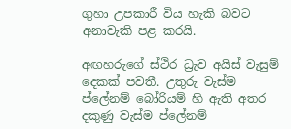ගුහා උපකාරී විය හැකි බවට අනාවැකි පළ කරයි.

අඟහරුගේ ස්ථිර ධ්‍රැව අයිස් වැසුම් දෙකක් පවතී. උතුරු වැස්ම ප්ලේනම් බෝරියම් හි ඇති අතර දකුණු වැස්ම ප්ලේනම්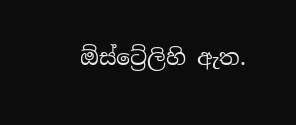ඕස්ට්‍රේලිහි ඇත.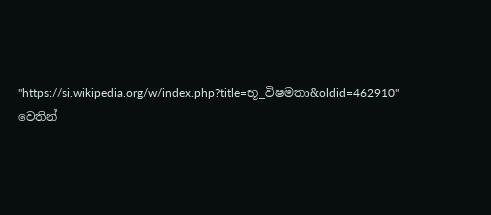"https://si.wikipedia.org/w/index.php?title=භූ_විෂමතා&oldid=462910" වෙතින්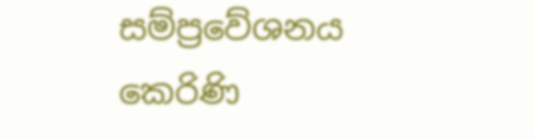සම්ප්‍රවේශනය කෙරිණි